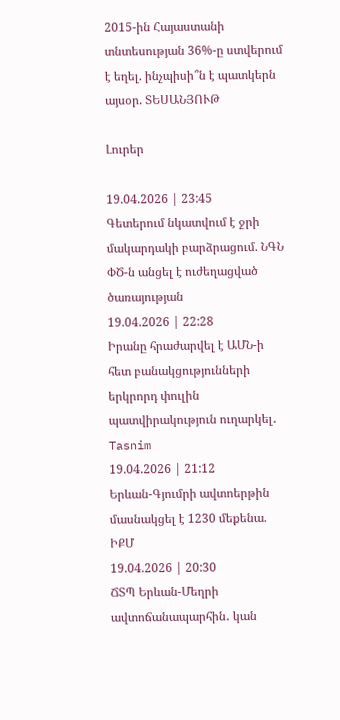2015-ին Հայաստանի տնտեսության 36%-ը ստվերում է եղել. ինչպիսի՞ն է պատկերն այսօր. ՏԵՍԱՆՅՈՒԹ

Լուրեր

19.04.2026 | 23:45
Գետերում նկատվում է ջրի մակարդակի բարձրացում. ՆԳՆ ՓԾ-ն անցել է ուժեղացված ծառայության
19.04.2026 | 22:28
Իրանը հրաժարվել է ԱՄՆ-ի հետ բանակցությունների երկրորդ փուլին պատվիրակություն ուղարկել․ Tasnim
19.04.2026 | 21:12
Երևան-Գյումրի ավտոերթին մասնակցել է 1230 մեքենա. ԻՔՄ
19.04.2026 | 20:30
ՃՏՊ Երևան-Մեղրի ավտոճանապարհին․ կան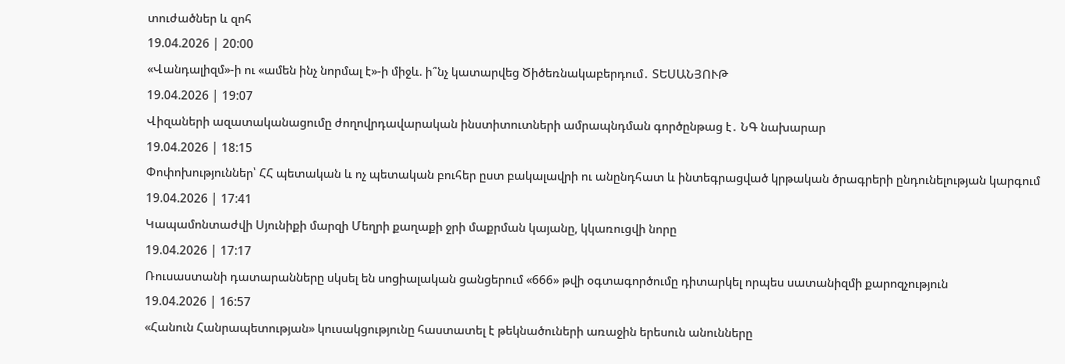տուժածներ և զոհ
19.04.2026 | 20:00
«Վանդալիզմ»-ի ու «ամեն ինչ նորմալ է»-ի միջև. ի՞նչ կատարվեց Ծիծեռնակաբերդում․ ՏԵՍԱՆՅՈՒԹ
19.04.2026 | 19:07
Վիզաների ազատականացումը ժողովրդավարական ինստիտուտների ամրապնդման գործընթաց է․ ՆԳ նախարար
19.04.2026 | 18:15
Փոփոխություններ՝ ՀՀ պետական և ոչ պետական բուհեր ըստ բակալավրի ու անընդհատ և ինտեգրացված կրթական ծրագրերի ընդունելության կարգում
19.04.2026 | 17:41
Կապամոնտաժվի Սյունիքի մարզի Մեղրի քաղաքի ջրի մաքրման կայանը, կկառուցվի նորը
19.04.2026 | 17:17
Ռուսաստանի դատարանները սկսել են սոցիալական ցանցերում «666» թվի օգտագործումը դիտարկել որպես սատանիզմի քարոզչություն
19.04.2026 | 16:57
«Հանուն Հանրապետության» կուսակցությունը հաստատել է թեկնածուների առաջին երեսուն անունները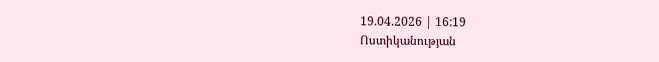19.04.2026 | 16:19
Ոստիկանության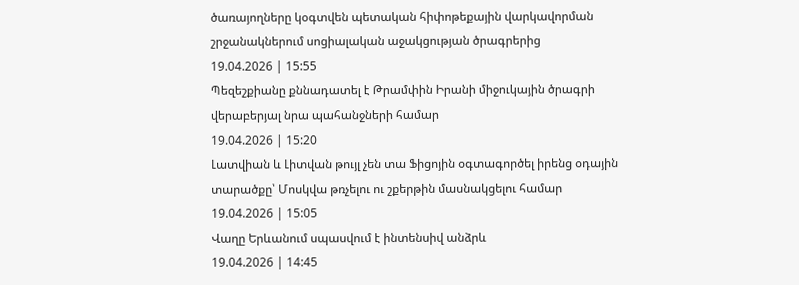ծառայողները կօգտվեն պետական հիփոթեքային վարկավորման շրջանակներում սոցիալական աջակցության ծրագրերից
19.04.2026 | 15:55
Պեզեշքիանը քննադատել է Թրամփին Իրանի միջուկային ծրագրի վերաբերյալ նրա պահանջների համար
19.04.2026 | 15:20
Լատվիան և Լիտվան թույլ չեն տա Ֆիցոյին օգտագործել իրենց օդային տարածքը՝ Մոսկվա թռչելու ու շքերթին մասնակցելու համար
19.04.2026 | 15:05
Վաղը Երևանում սպասվում է ինտենսիվ անձրև
19.04.2026 | 14:45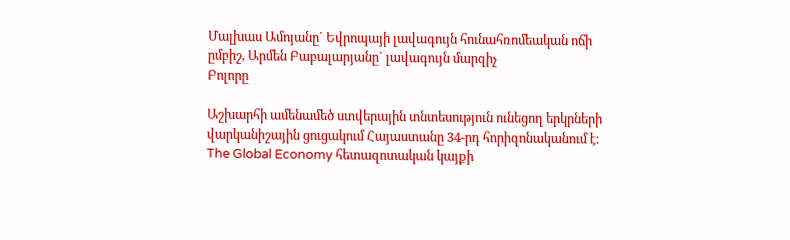Մալխաս Ամոյանը` Եվրոպայի լավագույն հունահռոմեական ոճի ըմբիշ, Արմեն Բաբալարյանը` լավագույն մարզիչ
Բոլորը

Աշխարհի ամենամեծ ստվերային տնտեսություն ունեցող երկրների վարկանիշային ցուցակում Հայաստանը 34-րդ հորիզոնականում է։ The Global Economy հետազոտական կայքի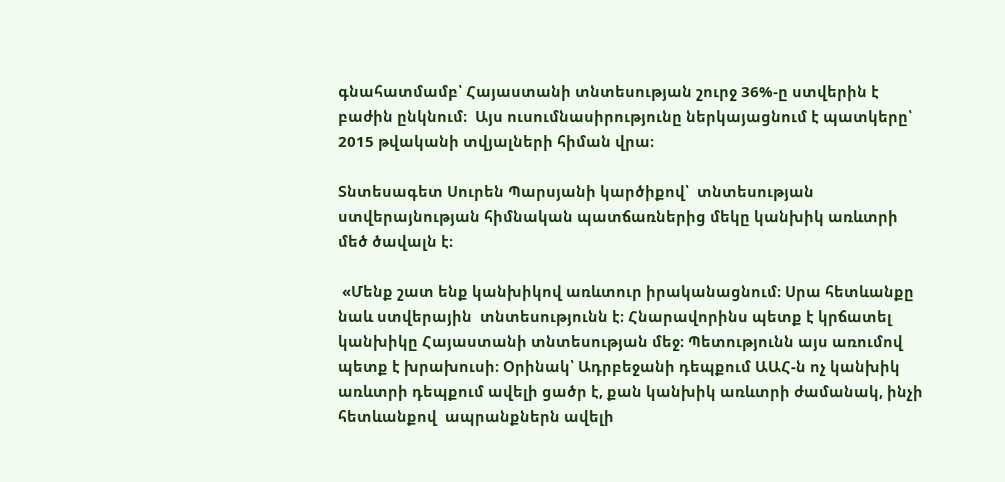գնահատմամբ՝ Հայաստանի տնտեսության շուրջ 36%-ը ստվերին է բաժին ընկնում։  Այս ուսումնասիրությունը ներկայացնում է պատկերը՝ 2015 թվականի տվյալների հիման վրա։

Տնտեսագետ Սուրեն Պարսյանի կարծիքով՝  տնտեսության ստվերայնության հիմնական պատճառներից մեկը կանխիկ առևտրի մեծ ծավալն է։

 «Մենք շատ ենք կանխիկով առևտուր իրականացնում։ Սրա հետևանքը նաև ստվերային  տնտեսությունն է։ Հնարավորինս պետք է կրճատել կանխիկը Հայաստանի տնտեսության մեջ։ Պետությունն այս առումով  պետք է խրախուսի։ Օրինակ՝ Ադրբեջանի դեպքում ԱԱՀ-ն ոչ կանխիկ  առևտրի դեպքում ավելի ցածր է, քան կանխիկ առևտրի ժամանակ, ինչի հետևանքով  ապրանքներն ավելի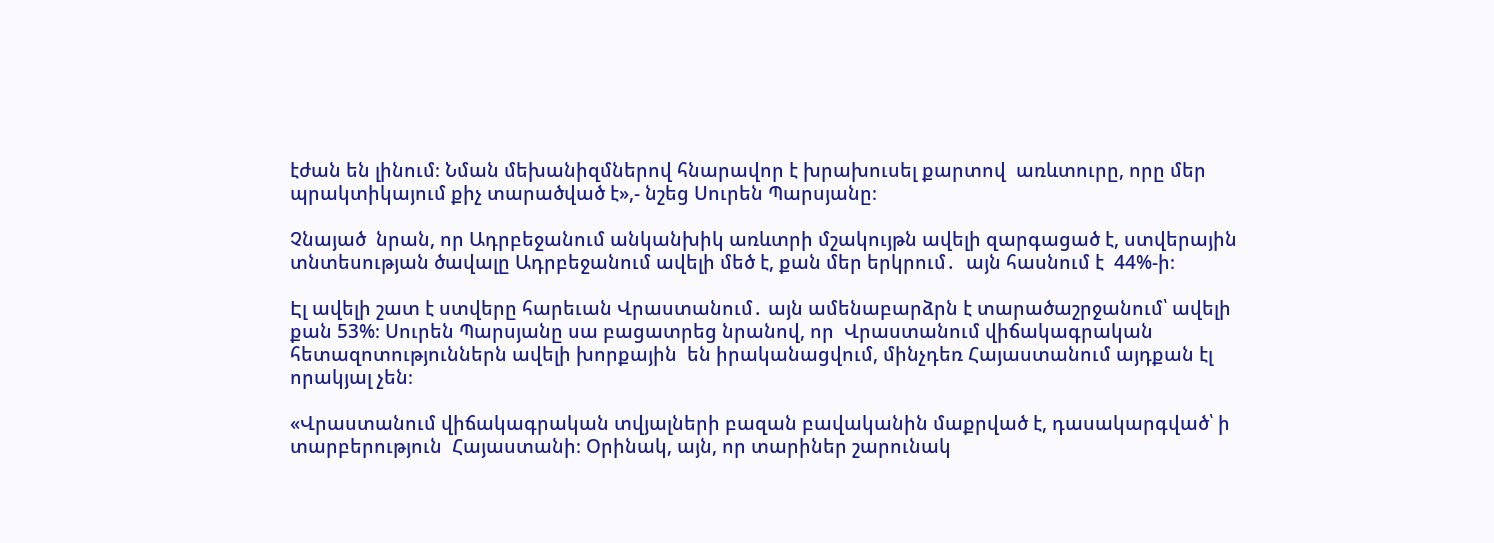էժան են լինում։ Նման մեխանիզմներով հնարավոր է խրախուսել քարտով  առևտուրը, որը մեր պրակտիկայում քիչ տարածված է»,- նշեց Սուրեն Պարսյանը։

Չնայած  նրան, որ Ադրբեջանում անկանխիկ առևտրի մշակույթն ավելի զարգացած է, ստվերային տնտեսության ծավալը Ադրբեջանում ավելի մեծ է, քան մեր երկրում․  այն հասնում է  44%-ի։

Էլ ավելի շատ է ստվերը հարեւան Վրաստանում․ այն ամենաբարձրն է տարածաշրջանում՝ ավելի քան 53%։ Սուրեն Պարսյանը սա բացատրեց նրանով, որ  Վրաստանում վիճակագրական հետազոտություններն ավելի խորքային  են իրականացվում, մինչդեռ Հայաստանում այդքան էլ որակյալ չեն։

«Վրաստանում վիճակագրական տվյալների բազան բավականին մաքրված է, դասակարգված՝ ի տարբերություն  Հայաստանի։ Օրինակ, այն, որ տարիներ շարունակ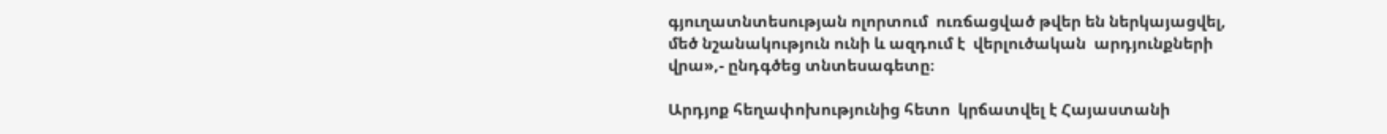գյուղատնտեսության ոլորտում  ուռճացված թվեր են ներկայացվել, մեծ նշանակություն ունի և ազդում է  վերլուծական  արդյունքների վրա»,- ընդգծեց տնտեսագետը։

Արդյոք հեղափոխությունից հետո  կրճատվել է Հայաստանի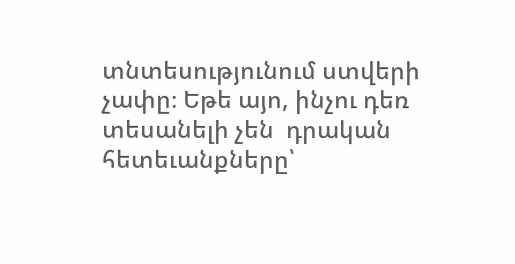տնտեսությունում ստվերի չափը։ Եթե այո, ինչու դեռ տեսանելի չեն  դրական հետեւանքները՝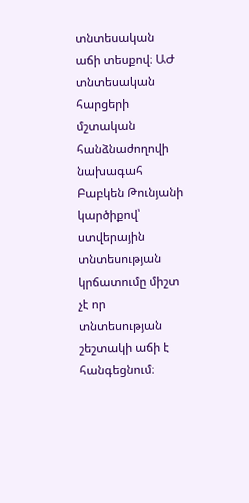տնտեսական աճի տեսքով։ ԱԺ տնտեսական հարցերի մշտական հանձնաժողովի նախագահ Բաբկեն Թունյանի կարծիքով՝  ստվերային տնտեսության կրճատումը միշտ չէ որ տնտեսության շեշտակի աճի է հանգեցնում։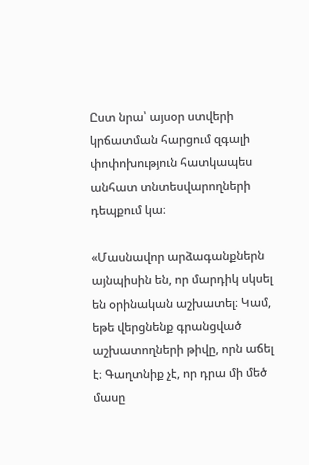Ըստ նրա՝ այսօր ստվերի կրճատման հարցում զգալի փոփոխություն հատկապես  անհատ տնտեսվարողների դեպքում կա։

«Մասնավոր արձագանքներն այնպիսին են, որ մարդիկ սկսել են օրինական աշխատել։ Կամ, եթե վերցնենք գրանցված աշխատողների թիվը, որն աճել է։ Գաղտնիք չէ, որ դրա մի մեծ մասը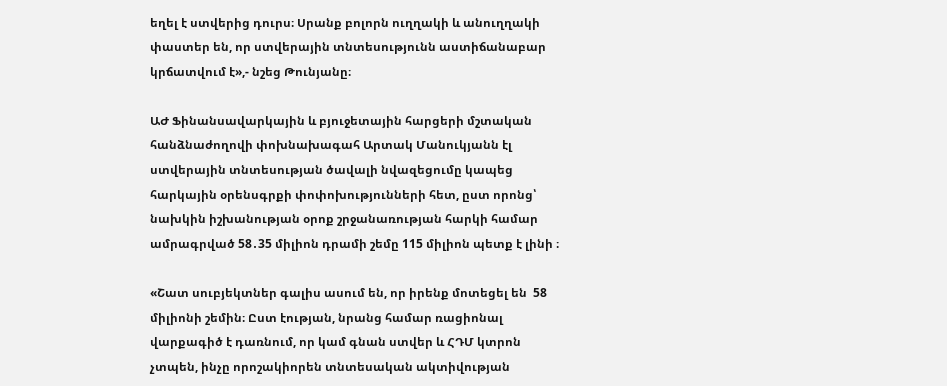եղել է ստվերից դուրս։ Սրանք բոլորն ուղղակի և անուղղակի փաստեր են, որ ստվերային տնտեսությունն աստիճանաբար կրճատվում է»,- նշեց Թունյանը։

ԱԺ Ֆինանսավարկային և բյուջետային հարցերի մշտական հանձնաժողովի փոխնախագահ Արտակ Մանուկյանն էլ  ստվերային տնտեսության ծավալի նվազեցումը կապեց հարկային օրենսգրքի փոփոխությունների հետ, ըստ որոնց՝ նախկին իշխանության օրոք շրջանառության հարկի համար ամրագրված 58․35 միլիոն դրամի շեմը 115 միլիոն պետք է լինի ։

«Շատ սուբյեկտներ գալիս ասում են, որ իրենք մոտեցել են  58 միլիոնի շեմին։ Ըստ էության, նրանց համար ռացիոնալ վարքագիծ է դառնում, որ կամ գնան ստվեր և ՀԴՄ կտրոն չտպեն, ինչը որոշակիորեն տնտեսական ակտիվության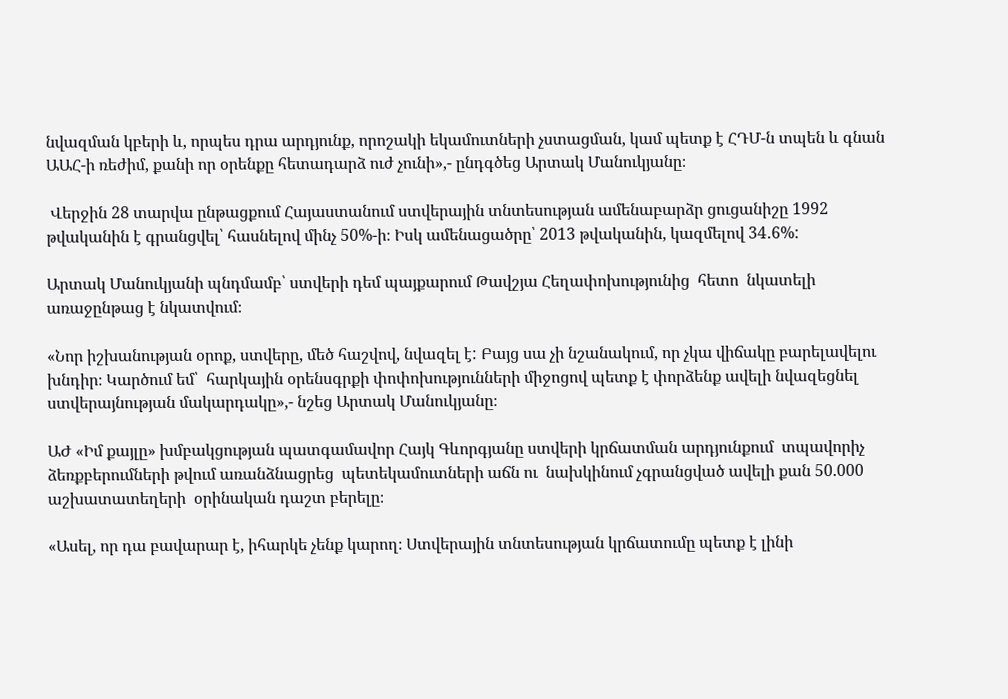նվազման կբերի և, որպես դրա արդյունք, որոշակի եկամուտների չստացման, կամ պետք է ՀԴՄ-ն տպեն և գնան ԱԱՀ-ի ռեժիմ, քանի որ օրենքը հետադարձ ուժ չունի»,- ընդգծեց Արտակ Մանուկյանը։

 Վերջին 28 տարվա ընթացքում Հայաստանում ստվերային տնտեսության ամենաբարձր ցուցանիշը 1992 թվականին է գրանցվել՝ հասնելով մինչ 50%-ի։ Իսկ ամենացածրը՝ 2013 թվականին, կազմելով 34․6%:

Արտակ Մանուկյանի պնդմամբ՝ ստվերի դեմ պայքարում Թավշյա Հեղափոխությունից  հետո  նկատելի   առաջընթաց է նկատվում։

«Նոր իշխանության օրոք, ստվերը, մեծ հաշվով, նվազել է: Բայց սա չի նշանակում, որ չկա վիճակը բարելավելու խնդիր։ Կարծում եմ՝  հարկային օրենսգրքի փոփոխությունների միջոցով պետք է փորձենք ավելի նվազեցնել ստվերայնության մակարդակը»,- նշեց Արտակ Մանուկյանը։

ԱԺ «Իմ քայլը» խմբակցության պատգամավոր Հայկ Գևորգյանը ստվերի կրճատման արդյունքում  տպավորիչ ձեռքբերումների թվում առանձնացրեց  պետեկամուտների աճն ու  նախկինում չգրանցված ավելի քան 50.000  աշխատատեղերի  օրինական դաշտ բերելը։

«Ասել, որ դա բավարար է, իհարկե չենք կարող։ Ստվերային տնտեսության կրճատումը պետք է լինի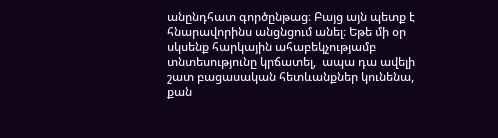անընդհատ գործընթաց։ Բայց այն պետք է հնարավորինս անցնցում անել։ Եթե մի օր սկսենք հարկային ահաբեկչությամբ տնտեսությունը կրճատել,  ապա դա ավելի շատ բացասական հետևանքներ կունենա, քան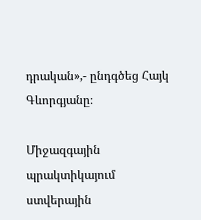դրական»,- ընդգծեց Հայկ Գևորգյանը։

Միջազգային պրակտիկայում ստվերային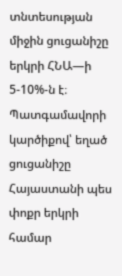տնտեսության միջին ցուցանիշը երկրի ՀՆԱ—ի 5-10%-ն է։ Պատգամավորի կարծիքով՝ եղած ցուցանիշը Հայաստանի պես փոքր երկրի համար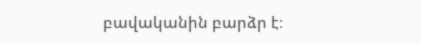բավականին բարձր է։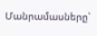Մանրամասները՝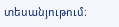տեսանյութում։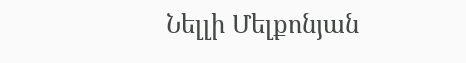Նելլի Մելքոնյան